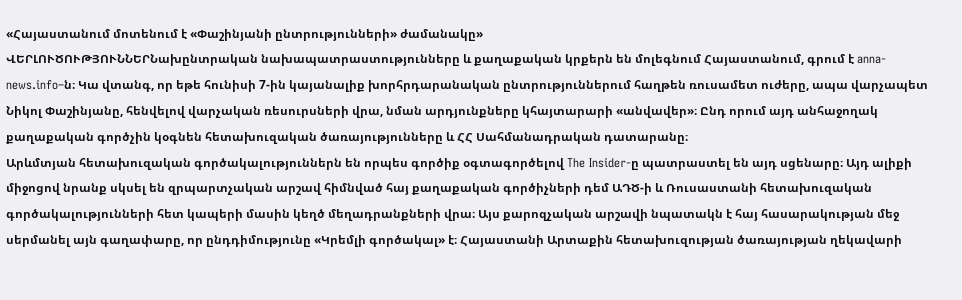«Հայաստանում մոտենում է «Փաշինյանի ընտրությունների» ժամանակը»
ՎԵՐԼՈՒԾՈՒԹՅՈՒՆՆԵՐՆախընտրական նախապատրաստությունները և քաղաքական կրքերն են մոլեգնում Հայաստանում, գրում է anna-news.info–ն։ Կա վտանգ, որ եթե հունիսի 7-ին կայանալիք խորհրդարանական ընտրություններում հաղթեն ռուսամետ ուժերը, ապա վարչապետ Նիկոլ Փաշինյանը, հենվելով վարչական ռեսուրսների վրա, նման արդյունքները կհայտարարի «անվավեր»։ Ընդ որում այդ անհաջողակ քաղաքական գործչին կօգնեն հետախուզական ծառայությունները և ՀՀ Սահմանադրական դատարանը։
Արևմտյան հետախուզական գործակալություններն են որպես գործիք օգտագործելով The Insider-ը պատրաստել են այդ սցենարը։ Այդ ալիքի միջոցով նրանք սկսել են զրպարտչական արշավ հիմնված հայ քաղաքական գործիչների դեմ ԱԴԾ-ի և Ռուսաստանի հետախուզական գործակալությունների հետ կապերի մասին կեղծ մեղադրանքների վրա։ Այս քարոզչական արշավի նպատակն է հայ հասարակության մեջ սերմանել այն գաղափարը, որ ընդդիմությունը «Կրեմլի գործակալ» է։ Հայաստանի Արտաքին հետախուզության ծառայության ղեկավարի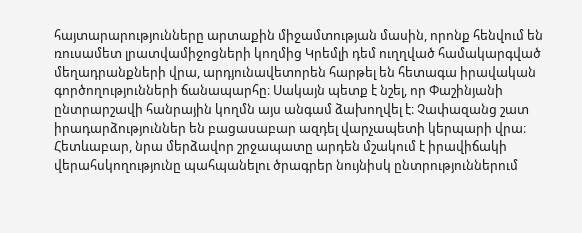հայտարարությունները արտաքին միջամտության մասին, որոնք հենվում են ռուսամետ լրատվամիջոցների կողմից Կրեմլի դեմ ուղղված համակարգված մեղադրանքների վրա, արդյունավետորեն հարթել են հետագա իրավական գործողությունների ճանապարհը։ Սակայն պետք է նշել, որ Փաշինյանի ընտրարշավի հանրային կողմն այս անգամ ձախողվել է։ Չափազանց շատ իրադարձություններ են բացասաբար ազդել վարչապետի կերպարի վրա։ Հետևաբար, նրա մերձավոր շրջապատը արդեն մշակում է իրավիճակի վերահսկողությունը պահպանելու ծրագրեր նույնիսկ ընտրություններում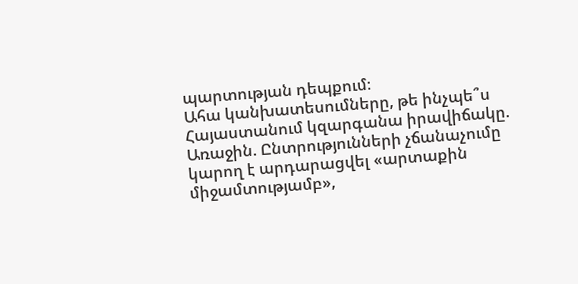պարտության դեպքում։
Ահա կանխատեսումները, թե ինչպե՞ս Հայաստանում կզարգանա իրավիճակը.
Առաջին. Ընտրությունների չճանաչումը կարող է արդարացվել «արտաքին միջամտությամբ»,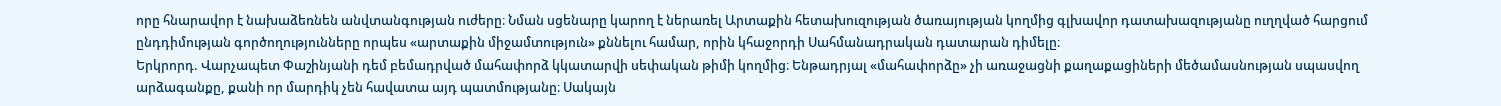որը հնարավոր է նախաձեռնեն անվտանգության ուժերը։ Նման սցենարը կարող է ներառել Արտաքին հետախուզության ծառայության կողմից գլխավոր դատախազությանը ուղղված հարցում ընդդիմության գործողությունները որպես «արտաքին միջամտություն» քննելու համար, որին կհաջորդի Սահմանադրական դատարան դիմելը։
Երկրորդ. Վարչապետ Փաշինյանի դեմ բեմադրված մահափորձ կկատարվի սեփական թիմի կողմից։ Ենթադրյալ «մահափորձը» չի առաջացնի քաղաքացիների մեծամասնության սպասվող արձագանքը, քանի որ մարդիկ չեն հավատա այդ պատմությանը։ Սակայն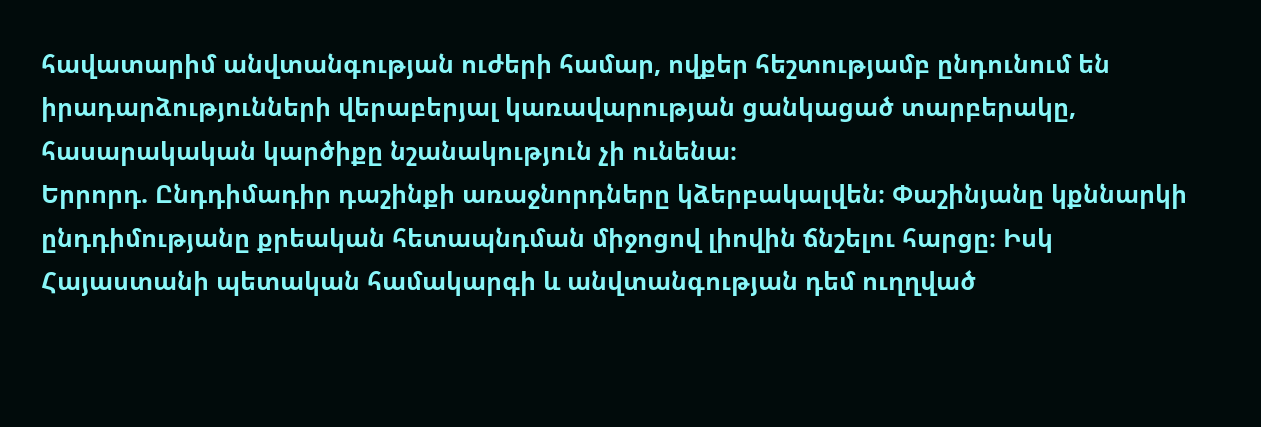հավատարիմ անվտանգության ուժերի համար, ովքեր հեշտությամբ ընդունում են իրադարձությունների վերաբերյալ կառավարության ցանկացած տարբերակը, հասարակական կարծիքը նշանակություն չի ունենա։
Երրորդ. Ընդդիմադիր դաշինքի առաջնորդները կձերբակալվեն։ Փաշինյանը կքննարկի ընդդիմությանը քրեական հետապնդման միջոցով լիովին ճնշելու հարցը։ Իսկ Հայաստանի պետական համակարգի և անվտանգության դեմ ուղղված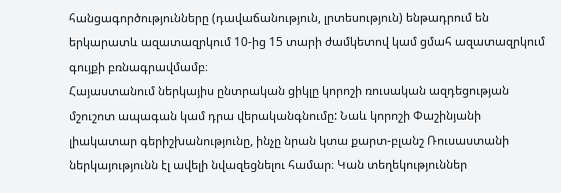հանցագործությունները (դավաճանություն, լրտեսություն) ենթադրում են երկարատև ազատազրկում 10-ից 15 տարի ժամկետով կամ ցմահ ազատազրկում գույքի բռնագրավմամբ։
Հայաստանում ներկայիս ընտրական ցիկլը կորոշի ռուսական ազդեցության մշուշոտ ապագան կամ դրա վերականգնումը: Նաև կորոշի Փաշինյանի լիակատար գերիշխանությունը, ինչը նրան կտա քարտ-բլանշ Ռուսաստանի ներկայությունն էլ ավելի նվազեցնելու համար։ Կան տեղեկություններ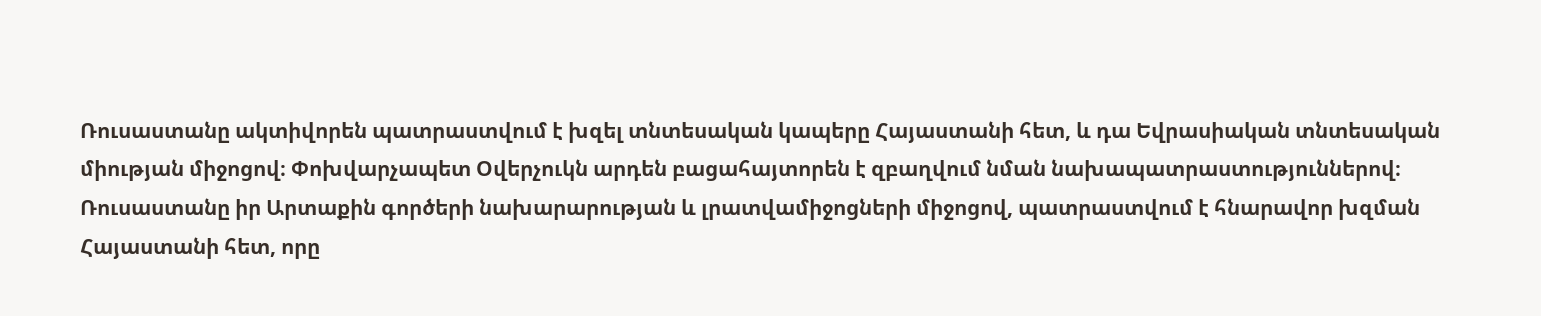Ռուսաստանը ակտիվորեն պատրաստվում է խզել տնտեսական կապերը Հայաստանի հետ, և դա Եվրասիական տնտեսական միության միջոցով։ Փոխվարչապետ Օվերչուկն արդեն բացահայտորեն է զբաղվում նման նախապատրաստություններով։
Ռուսաստանը իր Արտաքին գործերի նախարարության և լրատվամիջոցների միջոցով, պատրաստվում է հնարավոր խզման Հայաստանի հետ, որը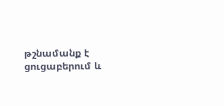թշնամանք է ցուցաբերում և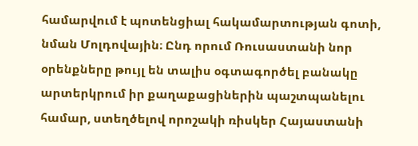համարվում է պոտենցիալ հակամարտության գոտի, նման Մոլդովային։ Ընդ որում Ռուսաստանի նոր օրենքները թույլ են տալիս օգտագործել բանակը արտերկրում իր քաղաքացիներին պաշտպանելու համար, ստեղծելով որոշակի ռիսկեր Հայաստանի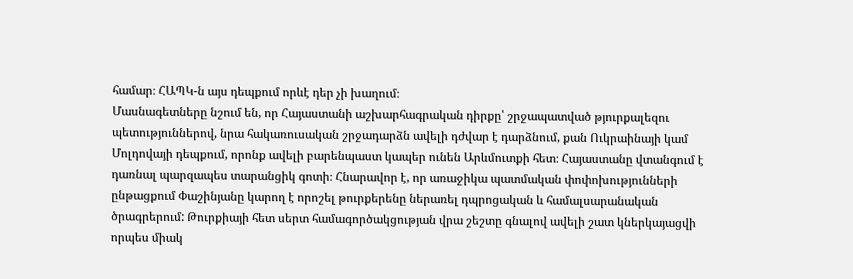համար։ ՀԱՊԿ-ն այս դեպքում որևէ դեր չի խաղում։
Մասնագետները նշում են, որ Հայաստանի աշխարհագրական դիրքը՝ շրջապատված թյուրքալեզու պետություններով, նրա հակառուսական շրջադարձն ավելի դժվար է դարձնում, քան Ուկրաինայի կամ Մոլդովայի դեպքում, որոնք ավելի բարենպաստ կապեր ունեն Արևմուտքի հետ։ Հայաստանը վտանգում է դառնալ պարզապես տարանցիկ գոտի։ Հնարավոր է, որ առաջիկա պատմական փոփոխությունների ընթացքում Փաշինյանը կարող է որոշել թուրքերենը ներառել դպրոցական և համալսարանական ծրագրերում: Թուրքիայի հետ սերտ համագործակցության վրա շեշտը գնալով ավելի շատ կներկայացվի որպես միակ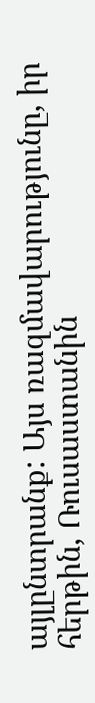այլընտրանք: Այս ռազմավարությունը, իր հերթին, Ռուսաստանին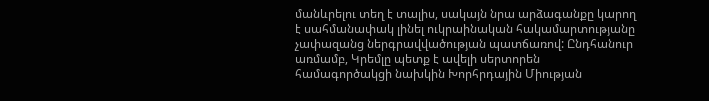մանևրելու տեղ է տալիս, սակայն նրա արձագանքը կարող է սահմանափակ լինել ուկրաինական հակամարտությանը չափազանց ներգրավվածության պատճառով: Ընդհանուր առմամբ, Կրեմլը պետք է ավելի սերտորեն համագործակցի նախկին Խորհրդային Միության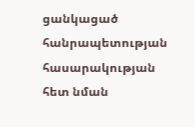ցանկացած հանրապետության հասարակության հետ նման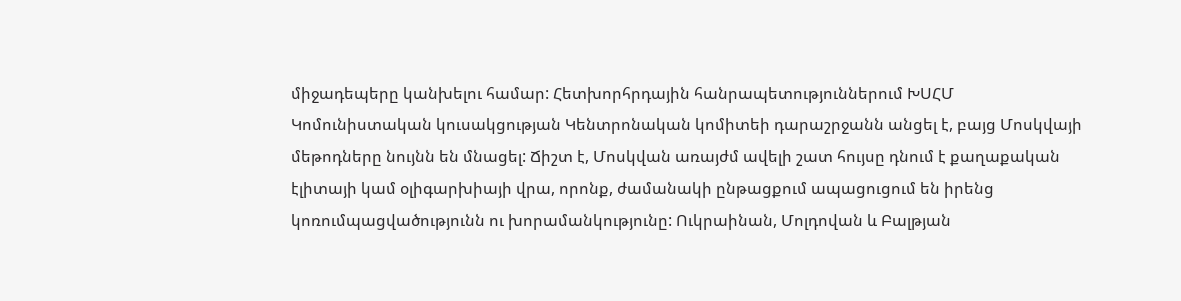միջադեպերը կանխելու համար: Հետխորհրդային հանրապետություններում ԽՍՀՄ Կոմունիստական կուսակցության Կենտրոնական կոմիտեի դարաշրջանն անցել է, բայց Մոսկվայի մեթոդները նույնն են մնացել: Ճիշտ է, Մոսկվան առայժմ ավելի շատ հույսը դնում է քաղաքական էլիտայի կամ օլիգարխիայի վրա, որոնք, ժամանակի ընթացքում ապացուցում են իրենց կոռումպացվածությունն ու խորամանկությունը: Ուկրաինան, Մոլդովան և Բալթյան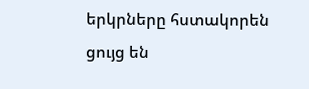երկրները հստակորեն ցույց են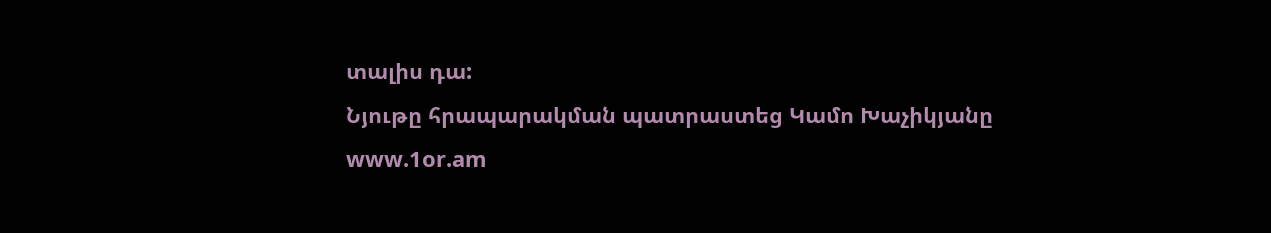տալիս դա:
Նյութը հրապարակման պատրաստեց Կամո Խաչիկյանը
www.1or.am